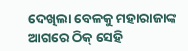ଦେଖିଲା ବେଳକୁ ମହାରାଜାଙ୍କ ଆଗରେ ଠିକ୍ ସେହି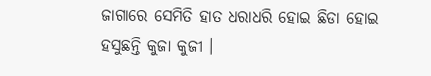ଜାଗାରେ ସେମିତି ହାତ ଧରାଧରି ହୋଇ ଛିଡା ହୋଇ ହସୁଛନ୍ତି କୁଜା କୁଜୀ ।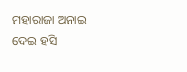ମହାରାଜା ଅନାଇ ଦେଇ ହସି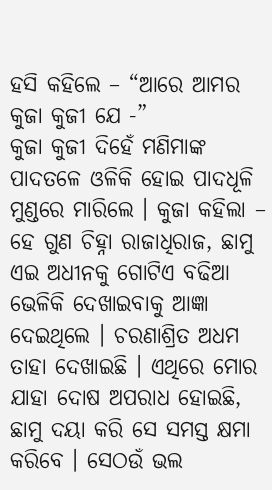ହସି କହିଲେ – “ଆରେ ଆମର କୁଜା କୁଜୀ ଯେ -”
କୁଜା କୁଜୀ ଦିହେଁ ମଣିମାଙ୍କ ପାଦତଳେ ଓଳିକି ହୋଇ ପାଦଧୂଳି ମୁଣ୍ଡରେ ମାରିଲେ । କୁଜା କହିଲା – ହେ ଗୁଣ ଚିହ୍ନା ରାଜାଧିରାଜ, ଛାମୁ ଏଇ ଅଧୀନକୁ ଗୋଟିଏ ବଢିଆ ଭେଳିକି ଦେଖାଇବାକୁ ଆଜ୍ଞା ଦେଇଥିଲେ । ଚରଣାଶ୍ରିତ ଅଧମ ତାହା ଦେଖାଇଛି । ଏଥିରେ ମୋର ଯାହା ଦୋଷ ଅପରାଧ ହୋଇଛି, ଛାମୁ ଦୟା କରି ସେ ସମସ୍ତ କ୍ଷମା କରିବେ । ସେଠଉଁ ଭଲ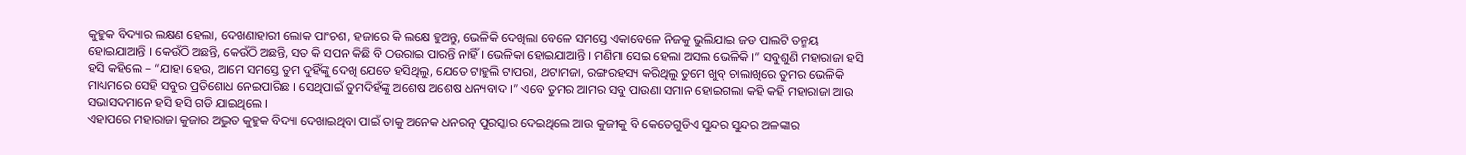କୁହୁକ ବିଦ୍ୟାର ଲକ୍ଷଣ ହେଲା, ଦେଖଣାହାରୀ ଲୋକ ପାଂଚଶ, ହଜାରେ କି ଲକ୍ଷେ ହୁଅନ୍ତୁ, ଭେଳିକି ଦେଖିଲା ବେଳେ ସମସ୍ତେ ଏକାବେଳେ ନିଜକୁ ଭୁଲିଯାଇ ଜଡ ପାଲଟି ତନ୍ମୟ ହୋଇଯାଆନ୍ତି । କେଉଁଠି ଅଛନ୍ତି, କେଉଁଠି ଅଛନ୍ତି, ସତ କି ସପନ କିଛି ବି ଠଉରାଇ ପାରନ୍ତି ନାହିଁ । ଭେଳିକା ହୋଇଯାଆନ୍ତି । ମଣିମା ସେଇ ହେଲା ଅସଲ ଭେଳିକି ।” ସବୁଶୁଣି ମହାରାଜା ହସି ହସି କହିଲେ – “ଯାହା ହେଉ, ଆମେ ସମସ୍ତେ ତୁମ ଦୁହିଁଙ୍କୁ ଦେଖି ଯେତେ ହସିଥିଲୁ, ଯେତେ ଟାହୁଲି ଟାପରା, ଥଟାମଜା, ରଙ୍ଗରହସ୍ୟ କରିଥିଲୁ ତୁମେ ଖୁବ୍ ଚାଲାଖିରେ ତୁମର ଭେଳିକି ମାଧ୍ୟମରେ ସେହି ସବୁର ପ୍ରତିଶୋଧ ନେଇପାରିଛ । ସେଥିପାଇଁ ତୁମଦିହଁଙ୍କୁ ଅଶେଷ ଅଶେଷ ଧନ୍ୟବାଦ ।” ଏବେ ତୁମର ଆମର ସବୁ ପାଉଣା ସମାନ ହୋଇଗଲା କହି କହି ମହାରାଜା ଆଉ ସଭାସଦମାନେ ହସି ହସି ଗଡି ଯାଇଥିଲେ ।
ଏହାପରେ ମହାରାଜା କୁଜାର ଅଦ୍ଭୁତ କୁହୁକ ବିଦ୍ୟା ଦେଖାଇଥିବା ପାଇଁ ତାକୁ ଅନେକ ଧନରତ୍ନ ପୁରସ୍କାର ଦେଇଥିଲେ ଆଉ କୁଜୀକୁ ବି କେତେଗୁଡିଏ ସୁନ୍ଦର ସୁନ୍ଦର ଅଳଙ୍କାର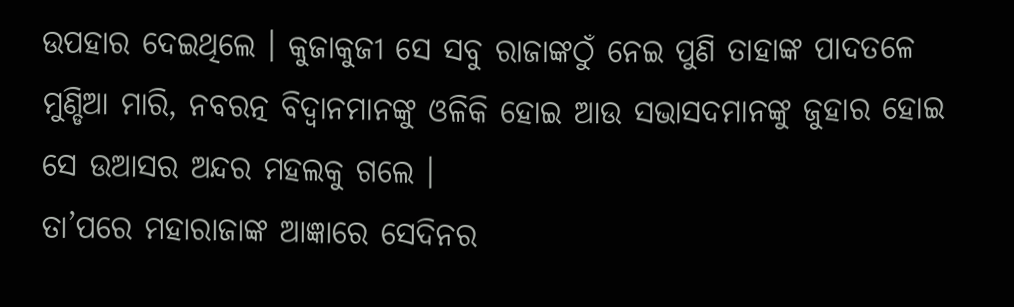ଉପହାର ଦେଇଥିଲେ । କୁଜାକୁଜୀ ସେ ସବୁ ରାଜାଙ୍କଠୁଁ ନେଇ ପୁଣି ତାହାଙ୍କ ପାଦତଳେ ମୁଣ୍ଡିଆ ମାରି, ନବରତ୍ନ ବିଦ୍ୱାନମାନଙ୍କୁ ଓଳିକି ହୋଇ ଆଉ ସଭାସଦମାନଙ୍କୁ ଜୁହାର ହୋଇ ସେ ଉଆସର ଅନ୍ଦର ମହଲକୁ ଗଲେ ।
ତା’ପରେ ମହାରାଜାଙ୍କ ଆଜ୍ଞାରେ ସେଦିନର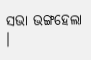ସଭା ଭଙ୍ଗହେଲା ।